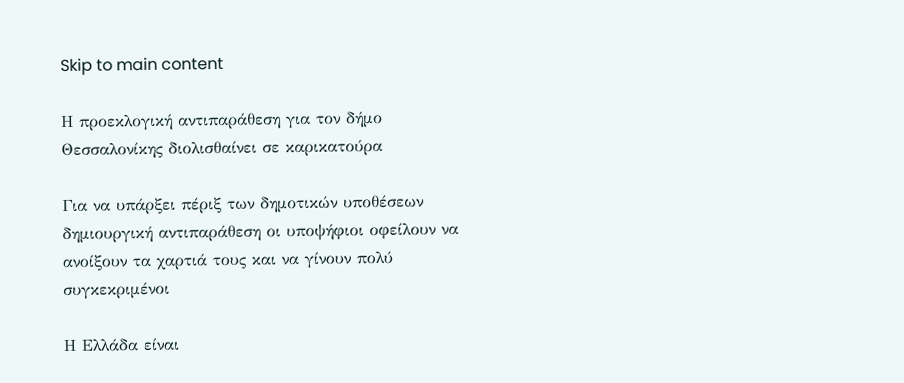Skip to main content

Η προεκλογική αντιπαράθεση για τον δήμο Θεσσαλονίκης διολισθαίνει σε καρικατούρα

Για να υπάρξει πέριξ των δημοτικών υποθέσεων δημιουργική αντιπαράθεση οι υποψήφιοι οφείλουν να ανοίξουν τα χαρτιά τους και να γίνουν πολύ συγκεκριμένοι

Η Ελλάδα είναι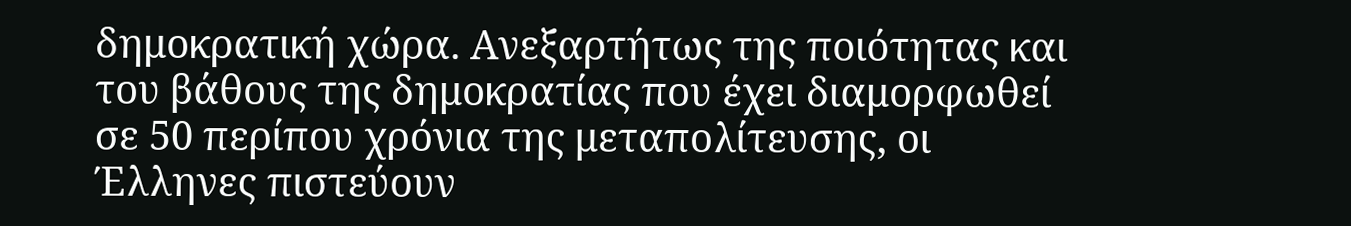δημοκρατική χώρα. Ανεξαρτήτως της ποιότητας και του βάθους της δημοκρατίας που έχει διαμορφωθεί σε 50 περίπου χρόνια της μεταπολίτευσης, οι Έλληνες πιστεύουν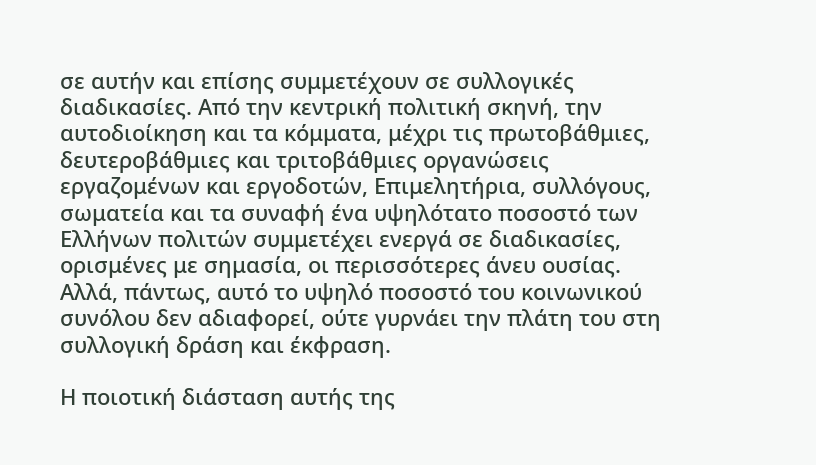σε αυτήν και επίσης συμμετέχουν σε συλλογικές διαδικασίες. Από την κεντρική πολιτική σκηνή, την αυτοδιοίκηση και τα κόμματα, μέχρι τις πρωτοβάθμιες, δευτεροβάθμιες και τριτοβάθμιες οργανώσεις εργαζομένων και εργοδοτών, Επιμελητήρια, συλλόγους, σωματεία και τα συναφή ένα υψηλότατο ποσοστό των Ελλήνων πολιτών συμμετέχει ενεργά σε διαδικασίες, ορισμένες με σημασία, οι περισσότερες άνευ ουσίας. Αλλά, πάντως, αυτό το υψηλό ποσοστό του κοινωνικού συνόλου δεν αδιαφορεί, ούτε γυρνάει την πλάτη του στη συλλογική δράση και έκφραση.

Η ποιοτική διάσταση αυτής της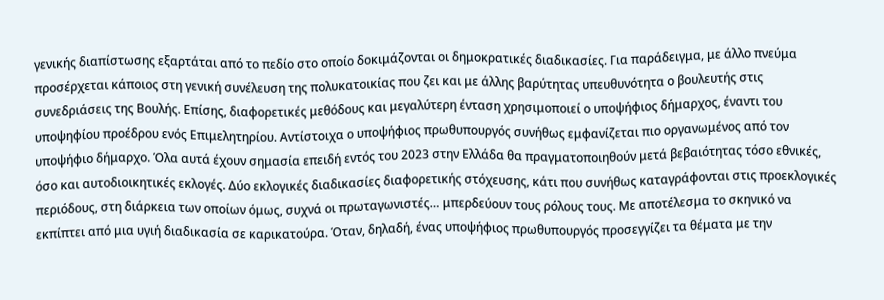γενικής διαπίστωσης εξαρτάται από το πεδίο στο οποίο δοκιμάζονται οι δημοκρατικές διαδικασίες. Για παράδειγμα, με άλλο πνεύμα προσέρχεται κάποιος στη γενική συνέλευση της πολυκατοικίας που ζει και με άλλης βαρύτητας υπευθυνότητα ο βουλευτής στις συνεδριάσεις της Βουλής. Επίσης, διαφορετικές μεθόδους και μεγαλύτερη ένταση χρησιμοποιεί ο υποψήφιος δήμαρχος, έναντι του υποψηφίου προέδρου ενός Επιμελητηρίου. Αντίστοιχα ο υποψήφιος πρωθυπουργός συνήθως εμφανίζεται πιο οργανωμένος από τον υποψήφιο δήμαρχο. Όλα αυτά έχουν σημασία επειδή εντός του 2023 στην Ελλάδα θα πραγματοποιηθούν μετά βεβαιότητας τόσο εθνικές, όσο και αυτοδιοικητικές εκλογές. Δύο εκλογικές διαδικασίες διαφορετικής στόχευσης, κάτι που συνήθως καταγράφονται στις προεκλογικές περιόδους, στη διάρκεια των οποίων όμως, συχνά οι πρωταγωνιστές… μπερδεύουν τους ρόλους τους. Με αποτέλεσμα το σκηνικό να εκπίπτει από μια υγιή διαδικασία σε καρικατούρα. Όταν, δηλαδή, ένας υποψήφιος πρωθυπουργός προσεγγίζει τα θέματα με την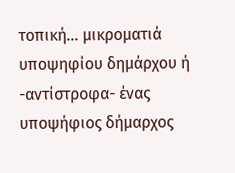τοπική… μικροματιά υποψηφίου δημάρχου ή -αντίστροφα- ένας υποψήφιος δήμαρχος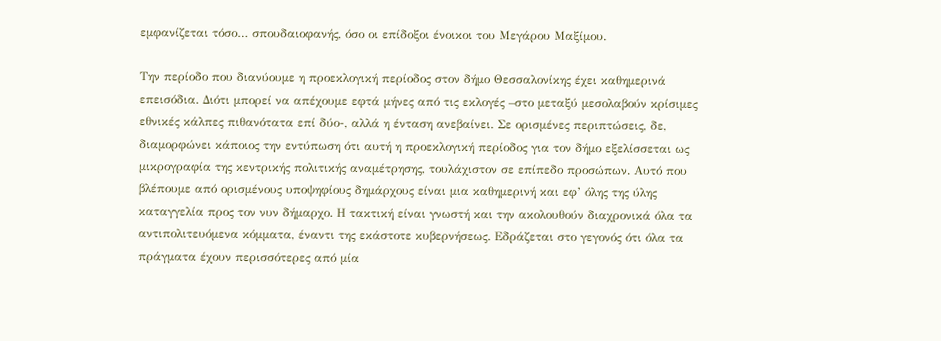εμφανίζεται τόσο… σπουδαιοφανής, όσο οι επίδοξοι ένοικοι του Μεγάρου Μαξίμου.

Την περίοδο που διανύουμε η προεκλογική περίοδος στον δήμο Θεσσαλονίκης έχει καθημερινά επεισόδια. Διότι μπορεί να απέχουμε εφτά μήνες από τις εκλογές –στο μεταξύ μεσολαβούν κρίσιμες εθνικές κάλπες πιθανότατα επί δύο-, αλλά η ένταση ανεβαίνει. Σε ορισμένες περιπτώσεις, δε, διαμορφώνει κάποιος την εντύπωση ότι αυτή η προεκλογική περίοδος για τον δήμο εξελίσσεται ως μικρογραφία της κεντρικής πολιτικής αναμέτρησης, τουλάχιστον σε επίπεδο προσώπων. Αυτό που βλέπουμε από ορισμένους υποψηφίους δημάρχους είναι μια καθημερινή και εφ’ όλης της ύλης καταγγελία προς τον νυν δήμαρχο. Η τακτική είναι γνωστή και την ακολουθούν διαχρονικά όλα τα αντιπολιτευόμενα κόμματα, έναντι της εκάστοτε κυβερνήσεως. Εδράζεται στο γεγονός ότι όλα τα πράγματα έχουν περισσότερες από μία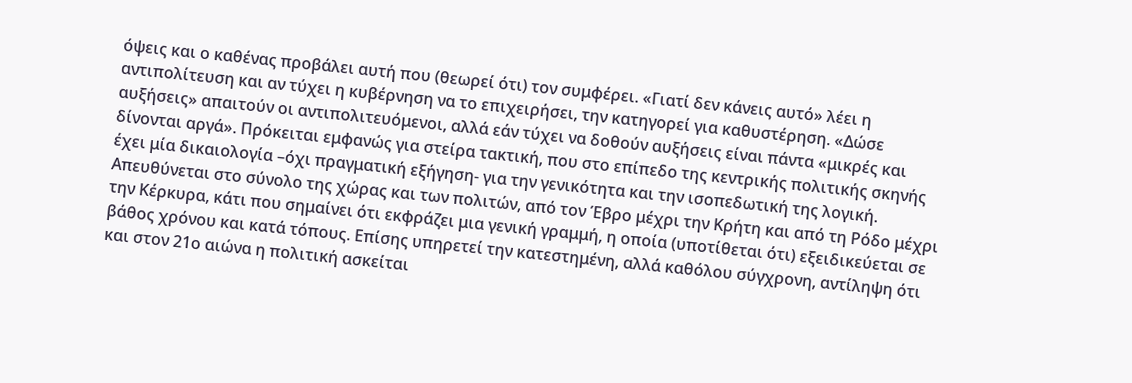όψεις και ο καθένας προβάλει αυτή που (θεωρεί ότι) τον συμφέρει. «Γιατί δεν κάνεις αυτό» λέει η αντιπολίτευση και αν τύχει η κυβέρνηση να το επιχειρήσει, την κατηγορεί για καθυστέρηση. «Δώσε αυξήσεις» απαιτούν οι αντιπολιτευόμενοι, αλλά εάν τύχει να δοθούν αυξήσεις είναι πάντα «μικρές και δίνονται αργά». Πρόκειται εμφανώς για στείρα τακτική, που στο επίπεδο της κεντρικής πολιτικής σκηνής έχει μία δικαιολογία –όχι πραγματική εξήγηση- για την γενικότητα και την ισοπεδωτική της λογική. Απευθύνεται στο σύνολο της χώρας και των πολιτών, από τον Έβρο μέχρι την Κρήτη και από τη Ρόδο μέχρι την Κέρκυρα, κάτι που σημαίνει ότι εκφράζει μια γενική γραμμή, η οποία (υποτίθεται ότι) εξειδικεύεται σε βάθος χρόνου και κατά τόπους. Επίσης υπηρετεί την κατεστημένη, αλλά καθόλου σύγχρονη, αντίληψη ότι και στον 21ο αιώνα η πολιτική ασκείται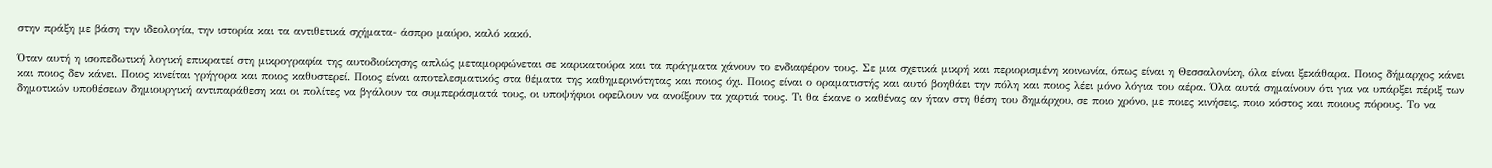στην πράξη με βάση την ιδεολογία, την ιστορία και τα αντιθετικά σχήματα- άσπρο μαύρο, καλό κακό.

Όταν αυτή η ισοπεδωτική λογική επικρατεί στη μικρογραφία της αυτοδιοίκησης απλώς μεταμορφώνεται σε καρικατούρα και τα πράγματα χάνουν το ενδιαφέρον τους. Σε μια σχετικά μικρή και περιορισμένη κοινωνία, όπως είναι η Θεσσαλονίκη, όλα είναι ξεκάθαρα. Ποιος δήμαρχος κάνει και ποιος δεν κάνει. Ποιος κινείται γρήγορα και ποιος καθυστερεί. Ποιος είναι αποτελεσματικός στα θέματα της καθημερινότητας και ποιος όχι. Ποιος είναι ο οραματιστής και αυτό βοηθάει την πόλη και ποιος λέει μόνο λόγια του αέρα. Όλα αυτά σημαίνουν ότι για να υπάρξει πέριξ των δημοτικών υποθέσεων δημιουργική αντιπαράθεση και οι πολίτες να βγάλουν τα συμπεράσματά τους, οι υποψήφιοι οφείλουν να ανοίξουν τα χαρτιά τους. Τι θα έκανε ο καθένας αν ήταν στη θέση του δημάρχου, σε ποιο χρόνο, με ποιες κινήσεις, ποιο κόστος και ποιους πόρους. Το να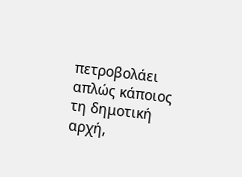πετροβολάει απλώς κάποιος τη δημοτική αρχή,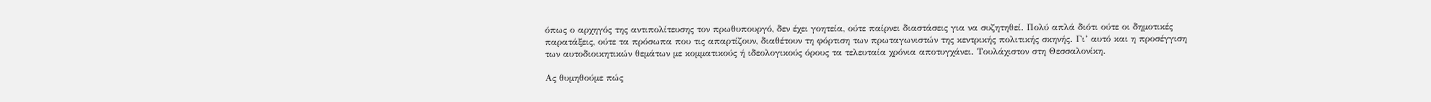όπως ο αρχηγός της αντιπολίτευσης τον πρωθυπουργό, δεν έχει γοητεία, ούτε παίρνει διαστάσεις για να συζητηθεί. Πολύ απλά διότι ούτε οι δημοτικές παρατάξεις, ούτε τα πρόσωπα που τις απαρτίζουν, διαθέτουν τη φόρτιση των πρωταγωνιστών της κεντρικής πολιτικής σκηνής. Γι’ αυτό και η προσέγγιση των αυτοδιοικητικών θεμάτων με κομματικούς ή ιδεολογικούς όρους τα τελευταία χρόνια αποτυγχάνει. Τουλάχιστον στη Θεσσαλονίκη.

Ας θυμηθούμε πώς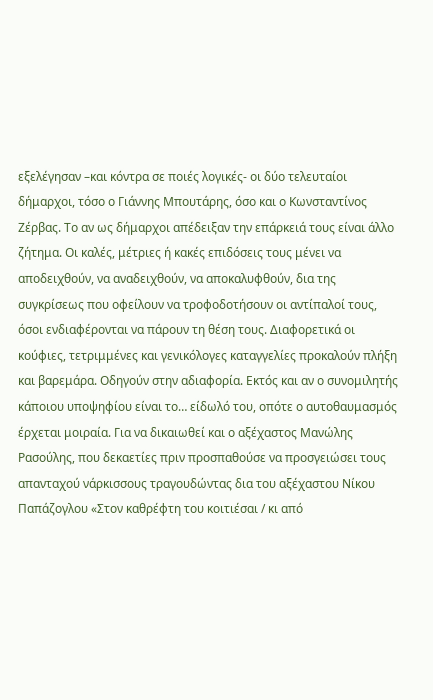εξελέγησαν –και κόντρα σε ποιές λογικές- οι δύο τελευταίοι δήμαρχοι, τόσο ο Γιάννης Μπουτάρης, όσο και ο Κωνσταντίνος Ζέρβας. Το αν ως δήμαρχοι απέδειξαν την επάρκειά τους είναι άλλο ζήτημα. Οι καλές, μέτριες ή κακές επιδόσεις τους μένει να αποδειχθούν, να αναδειχθούν, να αποκαλυφθούν, δια της συγκρίσεως που οφείλουν να τροφοδοτήσουν οι αντίπαλοί τους, όσοι ενδιαφέρονται να πάρουν τη θέση τους. Διαφορετικά οι κούφιες, τετριμμένες και γενικόλογες καταγγελίες προκαλούν πλήξη και βαρεμάρα. Οδηγούν στην αδιαφορία. Εκτός και αν ο συνομιλητής κάποιου υποψηφίου είναι το… είδωλό του, οπότε ο αυτοθαυμασμός έρχεται μοιραία. Για να δικαιωθεί και ο αξέχαστος Μανώλης Ρασούλης, που δεκαετίες πριν προσπαθούσε να προσγειώσει τους απανταχού νάρκισσους τραγουδώντας δια του αξέχαστου Νίκου Παπάζογλου «Στον καθρέφτη του κοιτιέσαι / κι από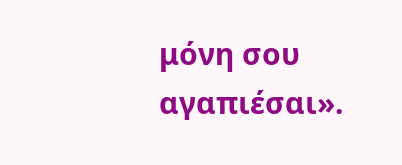μόνη σου αγαπιέσαι».